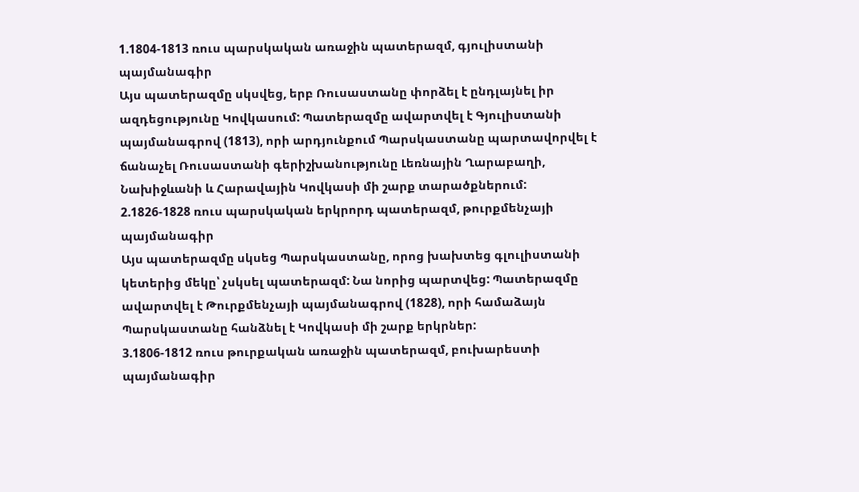1.1804-1813 ռուս պարսկական առաջին պատերազմ, գյուլիստանի պայմանագիր
Այս պատերազմը սկսվեց, երբ Ռուսաստանը փորձել է ընդլայնել իր ազդեցությունը Կովկասում: Պատերազմը ավարտվել է Գյուլիստանի պայմանագրով (1813), որի արդյունքում Պարսկաստանը պարտավորվել է ճանաչել Ռուսաստանի գերիշխանությունը Լեռնային Ղարաբաղի, Նախիջևանի և Հարավային Կովկասի մի շարք տարածքներում:
2.1826-1828 ռուս պարսկական երկրորդ պատերազմ, թուրքմենչայի պայմանագիր
Այս պատերազմը սկսեց Պարսկաստանը, որոց խախտեց գլուլիստանի կետերից մեկը՝ չսկսել պատերազմ: Նա նորից պարտվեց: Պատերազմը ավարտվել է Թուրքմենչայի պայմանագրով (1828), որի համաձայն Պարսկաստանը հանձնել է Կովկասի մի շարք երկրներ:
3.1806-1812 ռուս թուրքական առաջին պատերազմ, բուխարեստի պայմանագիր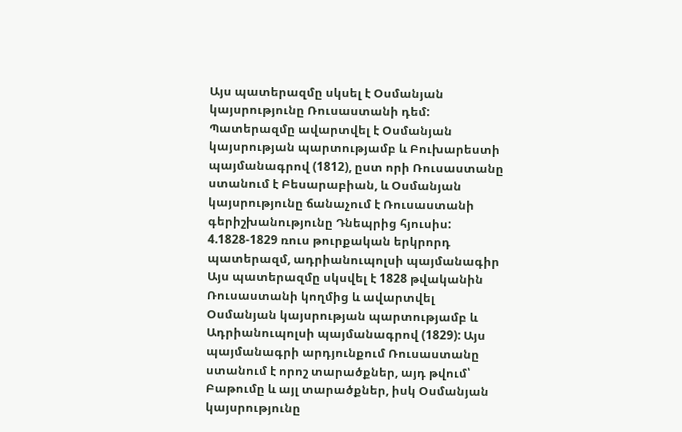Այս պատերազմը սկսել է Օսմանյան կայսրությունը Ռուսաստանի դեմ: Պատերազմը ավարտվել է Օսմանյան կայսրության պարտությամբ և Բուխարեստի պայմանագրով (1812), ըստ որի Ռուսաստանը ստանում է Բեսարաբիան, և Օսմանյան կայսրությունը ճանաչում է Ռուսաստանի գերիշխանությունը Դնեպրից հյուսիս:
4.1828-1829 ռուս թուրքական երկրորդ պատերազմ, ադրիանուպոլսի պայմանագիր
Այս պատերազմը սկսվել է 1828 թվականին Ռուսաստանի կողմից և ավարտվել Օսմանյան կայսրության պարտությամբ և Ադրիանուպոլսի պայմանագրով (1829): Այս պայմանագրի արդյունքում Ռուսաստանը ստանում է որոշ տարածքներ, այդ թվում՝ Բաթումը և այլ տարածքներ, իսկ Օսմանյան կայսրությունը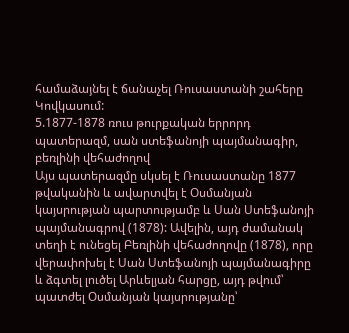համաձայնել է ճանաչել Ռուսաստանի շահերը Կովկասում:
5.1877-1878 ռուս թուրքական երրորդ պատերազմ, սան ստեֆանոյի պայմանագիր, բեռլինի վեհաժողով
Այս պատերազմը սկսել է Ռուսաստանը 1877 թվականին և ավարտվել է Օսմանյան կայսրության պարտությամբ և Սան Ստեֆանոյի պայմանագրով (1878): Ավելին, այդ ժամանակ տեղի է ունեցել Բեռլինի վեհաժողովը (1878), որը վերափոխել է Սան Ստեֆանոյի պայմանագիրը և ձգտել լուծել Արևելյան հարցը, այդ թվում՝ պատժել Օսմանյան կայսրությանը՝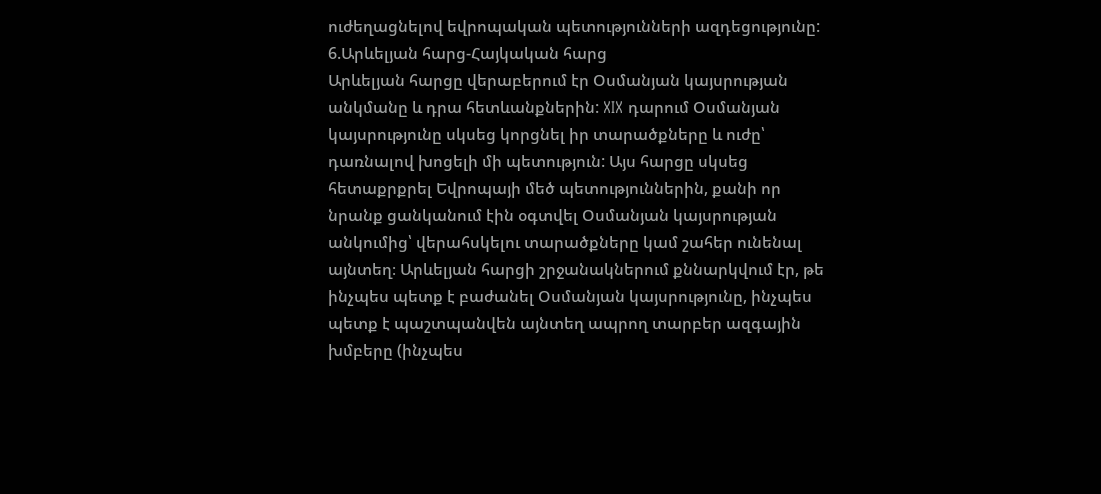ուժեղացնելով եվրոպական պետությունների ազդեցությունը:
6.Արևելյան հարց-Հայկական հարց
Արևելյան հարցը վերաբերում էր Օսմանյան կայսրության անկմանը և դրա հետևանքներին: XIX դարում Օսմանյան կայսրությունը սկսեց կորցնել իր տարածքները և ուժը՝ դառնալով խոցելի մի պետություն: Այս հարցը սկսեց հետաքրքրել Եվրոպայի մեծ պետություններին, քանի որ նրանք ցանկանում էին օգտվել Օսմանյան կայսրության անկումից՝ վերահսկելու տարածքները կամ շահեր ունենալ այնտեղ։ Արևելյան հարցի շրջանակներում քննարկվում էր, թե ինչպես պետք է բաժանել Օսմանյան կայսրությունը, ինչպես պետք է պաշտպանվեն այնտեղ ապրող տարբեր ազգային խմբերը (ինչպես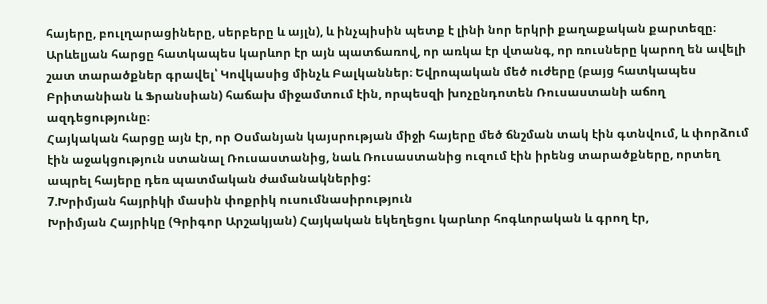հայերը, բուլղարացիները, սերբերը և այլն), և ինչպիսին պետք է լինի նոր երկրի քաղաքական քարտեզը։ Արևելյան հարցը հատկապես կարևոր էր այն պատճառով, որ առկա էր վտանգ, որ ռուսները կարող են ավելի շատ տարածքներ գրավել՝ Կովկասից մինչև Բալկաններ։ Եվրոպական մեծ ուժերը (բայց հատկապես Բրիտանիան և Ֆրանսիան) հաճախ միջամտում էին, որպեսզի խոչընդոտեն Ռուսաստանի աճող ազդեցությունը։
Հայկական հարցը այն էր, որ Օսմանյան կայսրության միջի հայերը մեծ ճնշման տակ էին գտնվում, և փորձում էին աջակցություն ստանալ Ռուսաստանից, նաև Ռուսաստանից ուզում էին իրենց տարածքները, որտեղ ապրել հայերը դեռ պատմական ժամանակներից:
7.Խրիմյան հայրիկի մասին փոքրիկ ուսումնասիրություն
Խրիմյան Հայրիկը (Գրիգոր Արշակյան) Հայկական եկեղեցու կարևոր հոգևորական և գրող էր,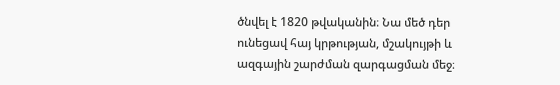ծնվել է 1820 թվականին։ Նա մեծ դեր ունեցավ հայ կրթության, մշակույթի և ազգային շարժման զարգացման մեջ։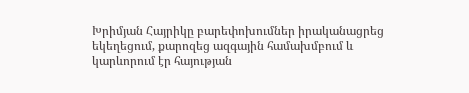Խրիմյան Հայրիկը բարեփոխումներ իրականացրեց եկեղեցում, քարոզեց ազգային համախմբում և կարևորում էր հայության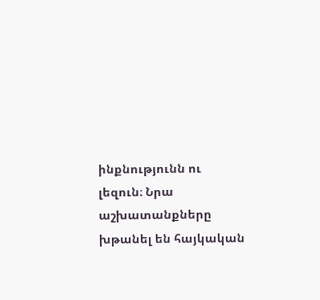ինքնությունն ու լեզուն։ Նրա աշխատանքները խթանել են հայկական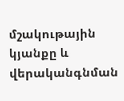մշակութային կյանքը և վերականգնման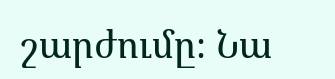շարժումը։ Նա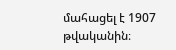մահացել է 1907 թվականին։